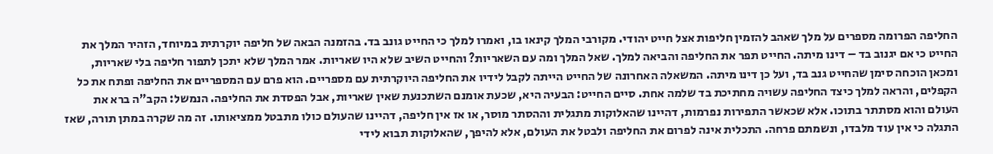החליפה הפרומה מספרים על מלך שאהב להזמין חליפות אצל חייט יהודי. מקורבי המלך קינאו בו, ואמרו למלך כי החייט גונב בד. בהזמנה הבאה של חליפה יוקרתית במיוחד, הזהיר המלך את החייט כי אם יגנוב בד – דינו מיתה. החייט תפר את החליפה והביאה למלך. שאל המלך ומה עם השאריות? והחייט השיב שלא היו שאריות. אמר המלך שלא יתכן לתפור חליפה בלי שאריות, ומכאן הוכחה סימן שהחייט גנב בד, ועל כן דינו מיתה. המשאלה האחרונה של החייט הייתה לקבל לידיו את החליפה היוקרתית עם מספריים. הוא פרם עם המספריים את החליפה ופתח את כל הקפלים, והראה למלך כיצד החליפה עשויה מחתיכת בד שלמה אחת. סיים החייט: הבעיה היא, שכעת אומנם השתכנעת שאין שאריות, אבל הפסדת את החליפה. הנמשל: הקב"ה ברא את העולם והוא מסתתר בתוכו. אלא שכאשר התפירות נפרמות, דהיינו שהאלוקות מתגלית וההסתר מוסר, או אז אין חליפה, דהיינו שהעולם כולו מתבטל ממציאותו. זה מה שקרה במתן תורה, שאז התגלה כי אין עוד מלבדו, ונשמתם פרחה. התכלית אינה לפרום את החליפה ולבטל את העולם, אלא להיפך, שהאלוקות תבוא לידי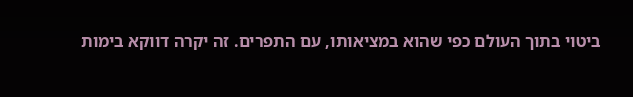ביטוי בתוך העולם כפי שהוא במציאותו, עם התפרים. זה יקרה דווקא בימות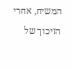המשיח, אחרי הזיכוך של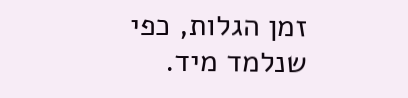זמן הגלות, כפי שנלמד מיד.